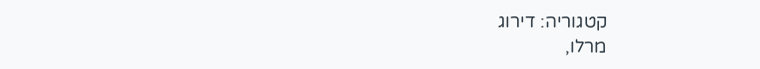קטגוריה: דירוג
מרלו,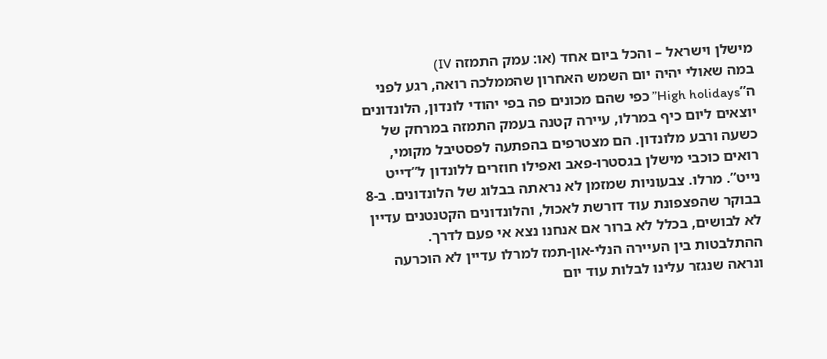מישלן וישראל – והכל ביום אחד (או: עמק התמזה IV)
במה שאולי יהיה יום השמש האחרון שהממלכה רואה, רגע לפני ה”High holidays” כפי שהם מכונים פה בפי יהודי לונדון, הלונדונים יוצאים ליום כיף במרלו, עיירה קטנה בעמק התמזה במרחק של כשעה ורבע מלונדון. הם מצטרפים בהפתעה לפסטיבל מקומי, רואים כוכבי מישלן בגסטרו-פאב ואפילו חוזרים ללונדון ל”דייט נייט”. מרלו. צבעוניות שמזמן לא נראתה בבלוג של הלונדונים. ב-8 בבוקר שהפצפונת עוד דורשת לאכול, והלונדונים הקטנטנים עדיין לא לבושים, בכלל לא ברור אם אנחנו נצא אי פעם לדרך. ההתלבטות בין העיירה הנלי-און-תמז למרלו עדיין לא הוכרעה ונראה שנגזר עלינו לבלות עוד יום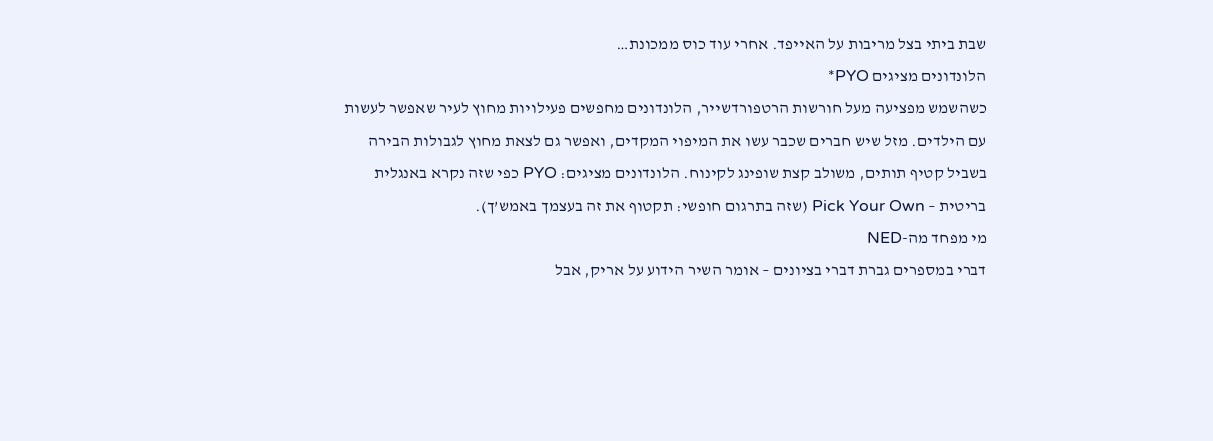שבת ביתי בצל מריבות על האייפד. אחרי עוד כוס ממכונת…
הלונדונים מציגים PYO*
כשהשמש מפציעה מעל חורשות הרטפורדשייר, הלונדונים מחפשים פעילויות מחוץ לעיר שאפשר לעשות עם הילדים. מזל שיש חברים שכבר עשו את המיפוי המקדים, ואפשר גם לצאת מחוץ לגבולות הבירה בשביל קטיף תותים, משולב קצת שופינג לקינוח. הלונדונים מציגים: PYO כפי שזה נקרא באנגלית בריטית – Pick Your Own (שזה בתרגום חופשי: תקטוף את זה בעצמך באמש’ך).
מי מפחד מה-NED
דברי במספרים גברת דברי בציונים – אומר השיר הידוע על אריק, אבל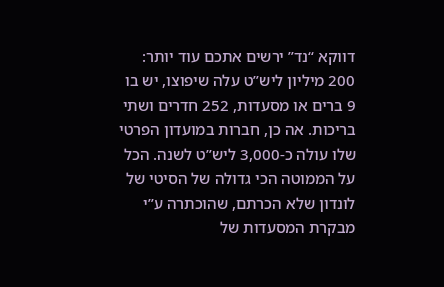דווקא “נד” ירשים אתכם עוד יותר: 200 מיליון ליש”ט עלה שיפוצו, יש בו 9 ברים או מסעדות, 252 חדרים ושתי בריכות. אה כן, חברות במועדון הפרטי שלו עולה כ-3,000 ליש”ט לשנה. הכל על הממוטה הכי גדולה של הסיטי של לונדון שלא הכרתם, שהוכתרה ע”י מבקרת המסעדות של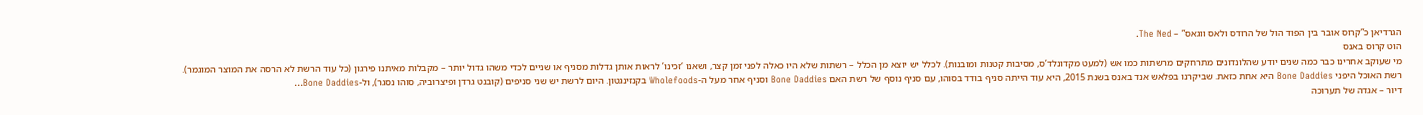הגרדיאן כ”קרוס אובר בין הפוד הול של הרודס ולאס ווגאס” – The Ned.
הוט קרוס באנס
מי שעוקב אחרינו כבר כמה שנים יודע שהלונדונים מתרחקים מרשתות כמו אש (למעט מקדונלד’ס, מסיבות קטנות ומובנות). לכלל יש יוצא מן הכלל – רשתות שלא היו כאלה לפני זמן קצר, ושאנו ‘זכינו’ לראות אותן גדלות מסניף או שניים לכדי משהו גדול יותר – מקבלות מאיתנו פירגון (כל עוד הרשת לא הרסה את המוצר המוגמר). רשת האוכל היפני Bone Daddies היא אחת כזאת. שביקרנו בפלאש אנד באנס בשנת 2015, היא עוד הייתה סניף בודד בסוהו, עם סניף נוסף של רשת האם Bone Daddies וסניף אחר מעל ה-Wholefoods בקנזינגטון. היום לרשת יש שני סניפים (קובנט גרדן ופיצרוביה, סוהו נסגר), ול-Bone Daddies…
דיור – אגדה של תערוכה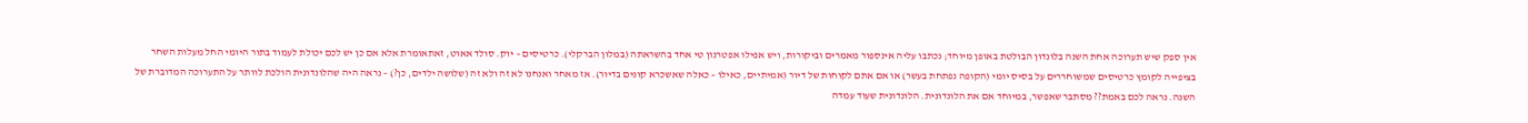אין ספק שיש תערוכה אחת השנה בלונדון הבולטת באופן מיוחד; נכתבו עליה אינספור מאמרים וביקורות, ויש אפילו אפטרנון טי אחד בהשראתה (במלון הברקלי). כרטיסים – יוק. סולד אאוט, זאתאומרת אלא אם כן יש לכם יכולת לעמוד בתור היומי החל מעלות השחר בציפייה לקומץ כרטיסים שמשוחררים על בסיס יומי (הקופה נפתחת בעשר) או אם אתם לקוחות של דיור (אמיתיים, כאילו – כאלה שאשכרא קונים בדיור). אז מאחר ואנחנו לא זה ולא זה (שלושה ילדים, כן?) – נראה היה שהלונדונית הולכת לוותר על התערוכה המדוברת של השנה. נראה לכם באמת?? מסתבר שאפשר, במיוחד אם את הלונדונית. הלונדונית שעוד עמדה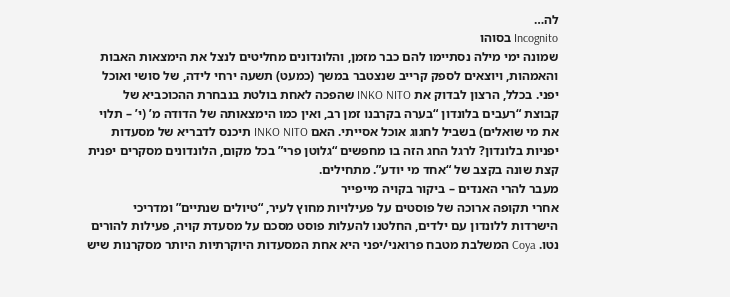לה…
Incognito בסוהו
שמונה ימי מילה נסתיימו להם כבר מזמן, והלונדונים מחליטים לנצל את הימצאות האבות והאמהות, ויוצאים לספק קרייב שנצטבר במשך (כמעט) תשעה ירחי לידה, של סושי ואוכל יפני. בכלל, הרצון לבדוק את INKO NITO שהפכה לאחת בולטת בנבחרת ההכוכביא של קבוצת “רעבים בלונדון “בערה בקרבנו זמן רב, ואין כמו הימצאותה של הדודה מ’ (י’ – תלוי את מי שואלים) בשביל לחגוג אוכל אסייתי. האם INKO NITO תיכנס לדבריא של מסעדות יפניות בלונדון? לרגל החג הזה בו מחפשים “גלוטן פרי” בכל מקום, הלונדונים מסקרים יפנית קצת שונה בקצב של “אחד מי יודע”. מתחילים.
מעבר להרי האנדים – ביקור בקויה מייפייר
אחרי תקופה ארוכה של פוסטים על פעילויות מחוץ לעיר, “טיולים שנתיים” ומדריכי הישרדות ללונדון עם ילדים, החלטנו להעלות פוסט מסכם על מסעדת קויה, פעילות להורים נטו. Coya המשלבת מטבח פרואני/יפני היא אחת המסעדות היוקרתיות היותר מסקרנות שיש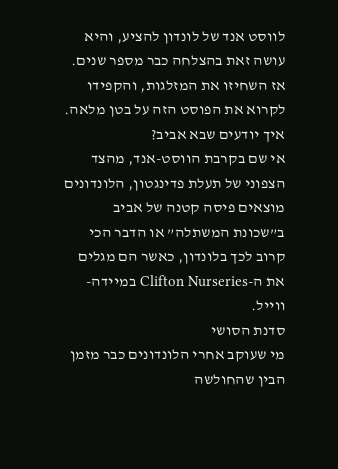לווסט אנד של לונדון להציע, והיא עושה זאת בהצלחה כבר מספר שנים. אז השחיזו את המזלגות, והקפידו לקרוא את הפוסט הזה על בטן מלאה.
איך יודעים שבא אביב?
אי שם בקרבת הווסט-אנד, מהצד הצפוני של תעלת פדינגטון, הלונדונים מוצאים פיסה קטנה של אביב ב”שכונת המשתלה” או הדבר הכי קרוב לכך בלונדון, כאשר הם מגלים את ה-Clifton Nurseries במיידה-ווייל.
סדנת הסושי
מי שעוקב אחרי הלונדונים כבר מזמן הבין שהחולשה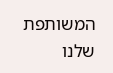המשותפת שלנו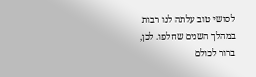לסושי טוב עלתה לנו רבות במהלך השנים שחלפו. לכן, ברור לכולם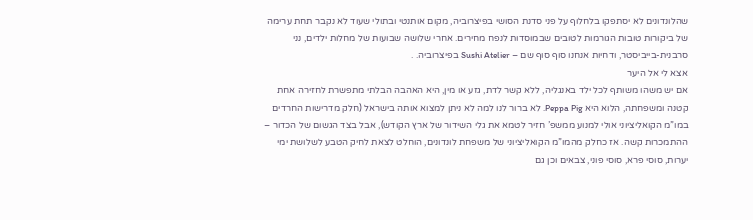שהלונדונים לא יסתפקו בלחלוף על פני סדנת הסושי בפיצרוביה, מקום אותנטי ובתולי שעוד לא נקבר תחת ערימה של ביקורות טובות הגורמות לטובים שבמוסדות לנפח מחירים. אחרי שלושה שבועות של מחלות ילדים, נני סרבנית-בייביסטר, ודחיות אנחנו סוף סוף שם – Sushi Atelier בפיצרוביה. .
אצא לי אל היער
אם יש משהו משותף לכל ילד באנגליה, ללא קשר לדת, גזע או מין, היא האהבה הבלתי מתפשרת לחזירה אחת קטנה ומשפחתה, הלוא היא Peppa Pig. לא ברור לנו למה לא ניתן למצוא אותה בישראל (חלק מדרישות החרדים במו”מ הקואליציוני אולי למנוע ממשפ’ חזיר לטמא את גלי השידור של ארץ הקודש), אבל בצד הגשום של הכדור – ההתמכרות קשה. אז כחלק מהמו”מ הקואליציוני של משפחת לונדונים, הוחלט לצאת לחיק הטבע לשלושת ימי יערות, סוסי פרא, סוסי פוני, צבאים וכן גם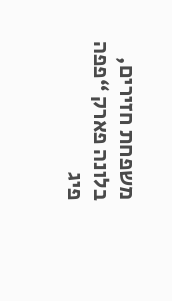משפחת חזירים, בלונה פארק “פפה פיג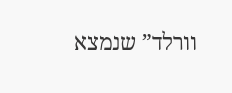וורלד” שנמצא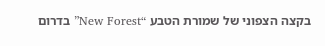בקצה הצפוני של שמורת הטבע “New Forest” בדרום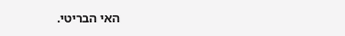האי הבריטי.